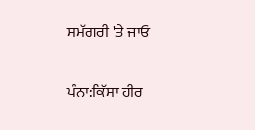ਸਮੱਗਰੀ 'ਤੇ ਜਾਓ

ਪੰਨਾ:ਕਿੱਸਾ ਹੀਰ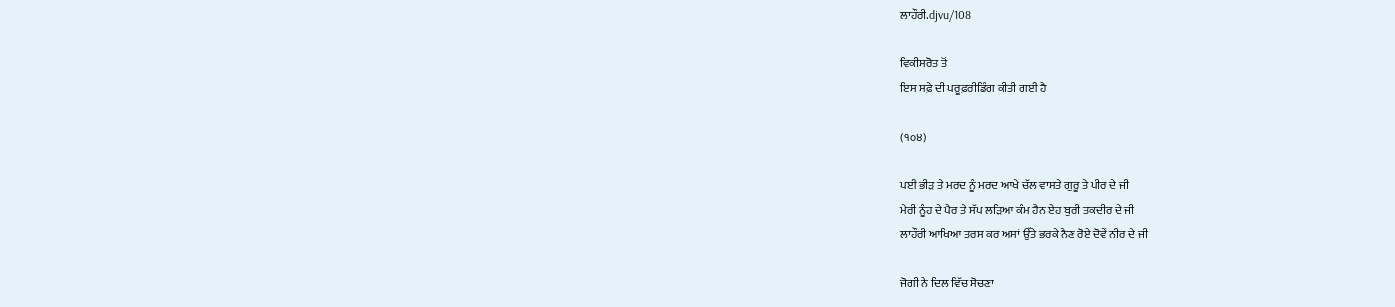ਲਾਹੌਰੀ.djvu/108

ਵਿਕੀਸਰੋਤ ਤੋਂ
ਇਸ ਸਫ਼ੇ ਦੀ ਪਰੂਫ਼ਰੀਡਿੰਗ ਕੀਤੀ ਗਈ ਹੈ

(੧੦੪)

ਪਈ ਭੀੜ ਤੇ ਮਰਦ ਨੂੰ ਮਰਦ ਆਖੇ ਚੱਲ ਵਾਸਤੇ ਗੁਰੂ ਤੇ ਪੀਰ ਦੇ ਜੀ
ਮੇਰੀ ਨੂੰਹ ਦੇ ਪੈਰ ਤੇ ਸੱਪ ਲੜਿਆ ਕੰਮ ਹੈਨ ਏਹ ਬੁਰੀ ਤਕਦੀਰ ਦੇ ਜੀ
ਲਾਹੌਰੀ ਆਖਿਆ ਤਰਸ ਕਰ ਅਸਾਂ ਉੱਤੇ ਭਰਕੇ ਨੈਣ ਰੋਏ ਦੋਵੇਂ ਨੀਰ ਦੇ ਜੀ

ਜੋਗੀ ਨੇ ਦਿਲ ਵਿੱਚ ਸੋਚਣਾ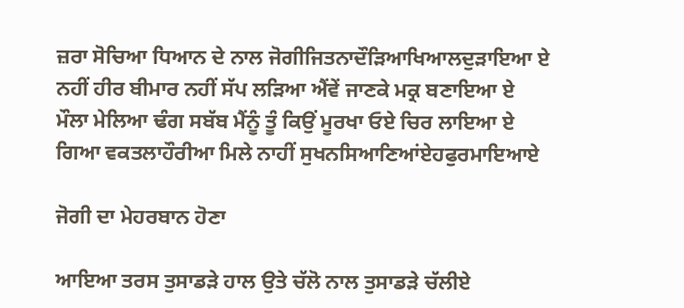ਜ਼ਰਾ ਸੋਚਿਆ ਧਿਆਨ ਦੇ ਨਾਲ ਜੋਗੀਜਿਤਨਾਦੌੜਿਆਖਿਆਲਦੁੜਾਇਆ ਏ
ਨਹੀਂ ਹੀਰ ਬੀਮਾਰ ਨਹੀਂ ਸੱਪ ਲੜਿਆ ਐਂਵੇਂ ਜਾਣਕੇ ਮਕ੍ਰ ਬਣਾਇਆ ਏ
ਮੌਲਾ ਮੇਲਿਆ ਢੰਗ ਸਬੱਬ ਮੈਂਨੂੰ ਤੂੰ ਕਿਉਂ ਮੂਰਖਾ ਓਏ ਚਿਰ ਲਾਇਆ ਏ
ਗਿਆ ਵਕਤਲਾਹੌਰੀਆ ਮਿਲੇ ਨਾਹੀਂ ਸੁਖਨਸਿਆਣਿਆਂਏਹਫੁਰਮਾਇਆਏ

ਜੋਗੀ ਦਾ ਮੇਹਰਬਾਨ ਹੋਣਾ

ਆਇਆ ਤਰਸ ਤੁਸਾਡੜੇ ਹਾਲ ਉਤੇ ਚੱਲੋ ਨਾਲ ਤੁਸਾਡੜੇ ਚੱਲੀਏ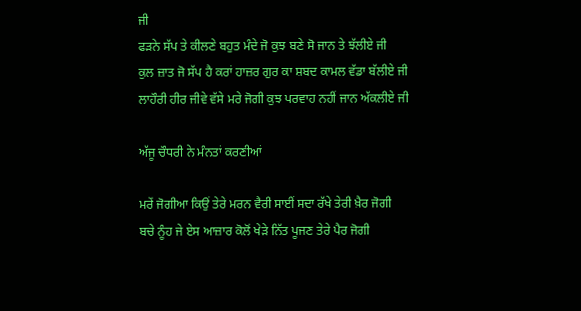ਜੀ
ਫੜਨੇ ਸੱਪ ਤੇ ਕੀਲਣੇ ਬਹੁਤ ਮੰਦੇ ਜੋ ਕੁਝ ਬਣੇ ਸੋ ਜਾਨ ਤੇ ਝੱਲੀਏ ਜੀ
ਕੁਲ ਜ਼ਾਤ ਜੋ ਸੱਪ ਹੈ ਕਰਾਂ ਹਾਜ਼ਰ ਗੁਰ ਕਾ ਸ਼ਬਦ ਕਾਮਲ ਵੱਡਾ ਬੱਲੀਏ ਜੀ
ਲਾਹੌਰੀ ਹੀਰ ਜੀਵੇ ਵੱਸੇ ਮਰੇ ਜੋਗੀ ਕੁਝ ਪਰਵਾਹ ਨਹੀਂ ਜਾਨ ਅੱਕਲੀਏ ਜੀ

ਅੱਜੂ ਚੌਧਰੀ ਨੇ ਮੰਨਤਾਂ ਕਰਣੀਆਂ

ਮਰੇਂ ਜੋਗੀਆ ਕਿਉਂ ਤੇਰੇ ਮਰਨ ਵੈਰੀ ਸਾਈਂ ਸਦਾ ਰੱਖੇ ਤੇਰੀ ਖ਼ੈਰ ਜੋਗੀ
ਬਚੇ ਨੂੰਹ ਜੇ ਏਸ ਆਜ਼ਾਰ ਕੋਲੋਂ ਖੇੜੇ ਨਿੱਤ ਪੂਜਣ ਤੇਰੇ ਪੈਰ ਜੋਗੀ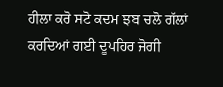ਹੀਲਾ ਕਰੋ ਸਟੋ ਕਦਮ ਝਬ ਚਲੋ ਗੱਲਾਂ ਕਰਦਿਆਂ ਗਈ ਦੂਪਹਿਰ ਜੋਗੀ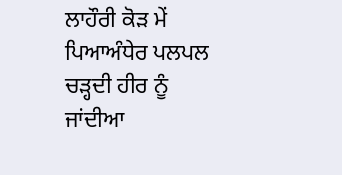ਲਾਹੌਰੀ ਕੋੜ ਮੇਂ ਪਿਆਅੰਧੇਰ ਪਲਪਲ ਚੜ੍ਹਦੀ ਹੀਰ ਨੂੰ ਜਾਂਦੀਆ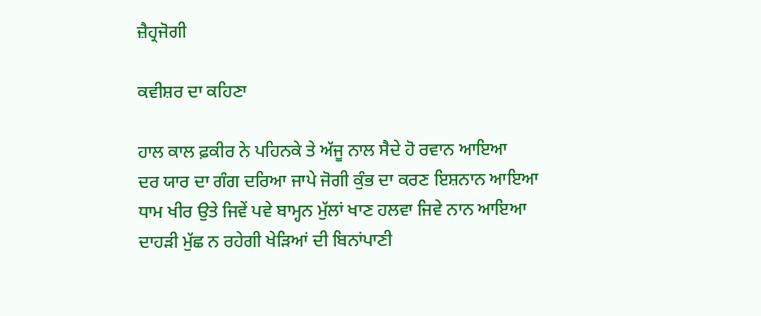ਜ਼ੈਹ੍ਰਜੋਗੀ

ਕਵੀਸ਼ਰ ਦਾ ਕਹਿਣਾ

ਹਾਲ ਕਾਲ ਫ਼ਕੀਰ ਨੇ ਪਹਿਨਕੇ ਤੇ ਅੱਜੂ ਨਾਲ ਸੈਦੇ ਹੋ ਰਵਾਨ ਆਇਆ
ਦਰ ਯਾਰ ਦਾ ਗੰਗ ਦਰਿਆ ਜਾਪੇ ਜੋਗੀ ਕੁੰਭ ਦਾ ਕਰਣ ਇਸ਼ਨਾਨ ਆਇਆ
ਧਾਮ ਖੀਰ ਉਤੇ ਜਿਵੇਂ ਪਵੇ ਬਾਮ੍ਹਨ ਮੁੱਲਾਂ ਖਾਣ ਹਲਵਾ ਜਿਵੇ ਨਾਨ ਆਇਆ
ਦਾਹੜੀ ਮੁੱਛ ਨ ਰਹੇਗੀ ਖੇੜਿਆਂ ਦੀ ਬਿਨਾਂਪਾਣੀ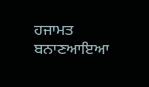ਹਜਾਮਤ ਬਨਾਣਆਇਆ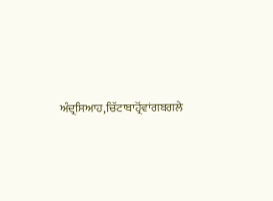ਅੰਦ੍ਰਸਿਆਹ,ਚਿੱਟਾਬਾਹ੍ਰੋਂਵਾਂਗਬਗਲੇ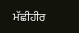ਮੱਛੀਹੀਰ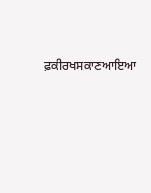ਫ਼ਕੀਰਖਸਕਾਣਆਇਆ